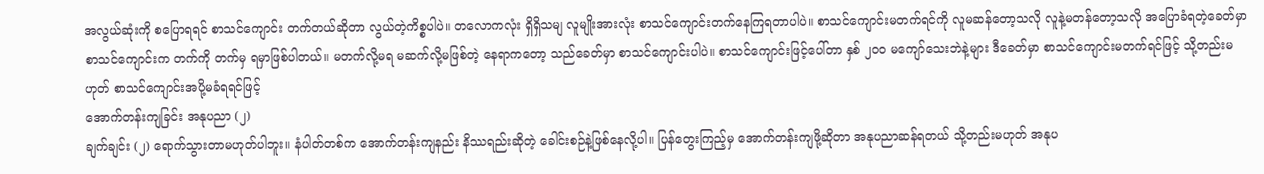အလွယ်ဆုံးကို စပြောရရင် စာသင်ကျောင်း တက်တယ်ဆိုတာ လွယ်တဲ့ကိစ္စပါပဲ။ တလောကလုံး ရှိရှိသမျ လူမျိုးအားလုံး စာသင်ကျောင်းတက်နေကြရတာပါပဲ။ စာသင်ကျောင်းမတက်ရင်ကို လူမဆန်တော့သလို လူနဲ့မတန်တော့သလို အပြောခံရတဲ့ခေတ်မှာ စာသင်ကျောင်းက တက်ကို တက်မှ ရမှာဖြစ်ပါတယ်။ မတက်လို့မရ မဆက်လို့မဖြစ်တဲ့ နေရာကတော့ သည်ခေတ်မှာ စာသင်ကျောင်းပါပဲ။ စာသင်ကျောင်းဖြင့်ပေါ်တာ နှစ် ၂၀၀ မကျော်သေးဘဲနဲ့များ ဒီခေတ်မှာ စာသင်ကျောင်းမတက်ရင်ဖြင့် သို့တည်းမဟုတ် စာသင်ကျောင်းအပို့မခံရရင်ဖြင့်
အောက်တန်းကျခြင်း အနုပညာ (၂)
ချက်ချင်း (၂) ရောက်သွားတာမဟုတ်ပါဘူး။ နံပါတ်တစ်က အောက်တန်းကျနည်း နိဿရည်းဆိုတဲ့ ခေါင်းစဉ်နဲ့ဖြစ်နေလို့ပါ။ ပြန်တွေးကြည့်မှ အောက်တန်းကျဖို့ဆိုတာ အနုပညာဆန်ရတယ် သို့တည်းမဟုတ် အနုပ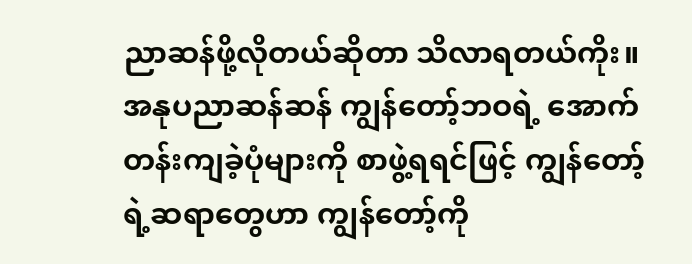ညာဆန်ဖို့လိုတယ်ဆိုတာ သိလာရတယ်ကိုး။ အနုပညာဆန်ဆန် ကျွန်တော့်ဘဝရဲ့ အောက်တန်းကျခဲ့ပုံများကို စာဖွဲ့ရရင်ဖြင့် ကျွန်တော့်ရဲ့ဆရာတွေဟာ ကျွန်တော့်ကို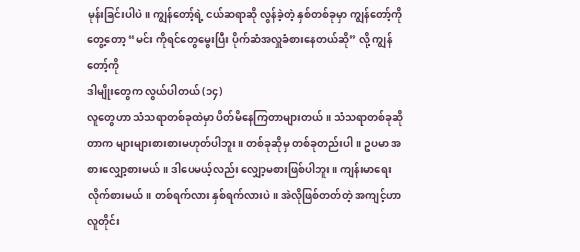မုန်းခြင်းပါပဲ။ ကျွန်တော့်ရဲ့ ငယ်ဆရာဆို လွန်ခဲ့တဲ့ နှစ်တစ်ခုမှာ ကျွန်တော့်ကိုတွေ့တော့ “မင်း ကိုရင်တွေမွေးပြီး ပိုက်ဆံအလှူခံစားနေတယ်ဆို” လို့ ကျွန်တော့်ကို
ဒါမျိုးတွေက လွယ်ပါတယ် (၁၄)
လူတွေဟာ သံသရာတစ်ခုထဲမှာ ပိတ်မိနေကြတာများတယ်။ သံသရာတစ်ခုဆိုတာက များများစားစားမဟုတ်ပါဘူး။ တစ်ခုဆိုမှ တစ်ခုတည်းပါ။ ဥပမာ အစားလျှော့စားမယ်။ ဒါပေမယ့်လည်း လျှော့မစားဖြစ်ပါဘူး။ ကျန်းမာရေးလိုက်စားမယ်။ တစ်ရက်လား နှစ်ရက်လားပဲ။ အဲလိုဖြစ်တတ်တဲ့ အကျင့်ဟာ လူတိုင်း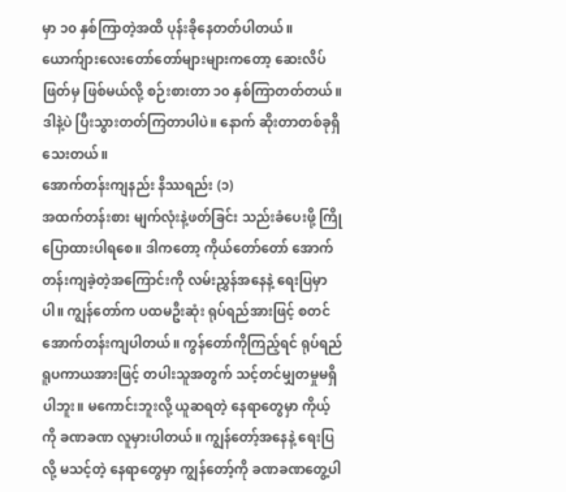မှာ ၁၀ နှစ်ကြာတဲ့အထိ ပုန်းခိုနေတတ်ပါတယ်။ ယောက်ျားလေးတော်တော်များများကတော့ ဆေးလိပ်ဖြတ်မှ ဖြစ်မယ်လို့ စဉ်းစားတာ ၁၀ နှစ်ကြာတတ်တယ်။ ဒါနဲ့ပဲ ပြီးသွားတတ်ကြတာပါပဲ။ နောက် ဆိုးတာတစ်ခုရှိသေးတယ်။
အောက်တန်းကျနည်း နိဿရည်း (၁)
အထက်တန်းစား မျက်လုံးနဲ့ဖတ်ခြင်း သည်းခံပေးဖို့ ကြိုပြောထားပါရစေ။ ဒါကတော့ ကိုယ်တော်တော် အောက်တန်းကျခဲ့တဲ့အကြောင်းကို လမ်းညွှန်အနေနဲ့ ရေးပြမှာပါ။ ကျွန်တော်က ပထမဦးဆုံး ရုပ်ရည်အားဖြင့် စတင်အောက်တန်းကျပါတယ်။ ကွန်တော်ကိုကြည့်ရင် ရုပ်ရည်ရူပကာယအားဖြင့် တပါးသူအတွက် သင့်တင်မျှတမှုမရှိပါဘူး။ မကောင်းဘူးလို့ ယူဆရတဲ့ နေရာတွေမှာ ကိုယ့်ကို ခဏခဏ လူမှားပါတယ်။ ကျွန်တော့်အနေနဲ့ ရေးပြလို့ မသင့်တဲ့ နေရာတွေမှာ ကျွန်တော့်ကို ခဏခဏတွေ့ပါ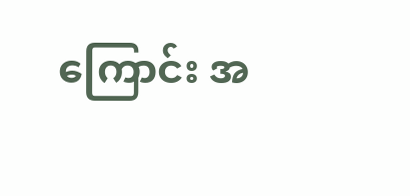ကြောင်း အ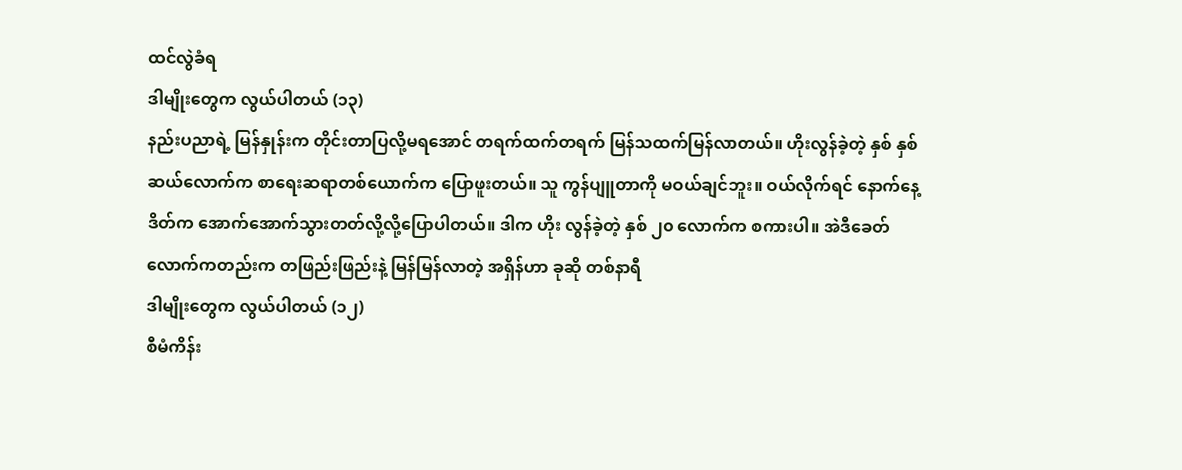ထင်လွဲခံရ
ဒါမျိုးတွေက လွယ်ပါတယ် (၁၃)
နည်းပညာရဲ့ မြန်နှုန်းက တိုင်းတာပြလို့မရအောင် တရက်ထက်တရက် မြန်သထက်မြန်လာတယ်။ ဟိုးလွန်ခဲ့တဲ့ နှစ် နှစ်ဆယ်လောက်က စာရေးဆရာတစ်ယောက်က ပြောဖူးတယ်။ သူ ကွန်ပျူတာကို မဝယ်ချင်ဘူး။ ဝယ်လိုက်ရင် နောက်နေ့ ဒိတ်က အောက်အောက်သွားတတ်လို့လို့ပြောပါတယ်။ ဒါက ဟိုး လွန်ခဲ့တဲ့ နှစ် ၂၀ လောက်က စကားပါ။ အဲဒီခေတ်လောက်ကတည်းက တဖြည်းဖြည်းနဲ့ မြန်မြန်လာတဲ့ အရှိန်ဟာ ခုဆို တစ်နာရီ
ဒါမျိုးတွေက လွယ်ပါတယ် (၁၂)
စီမံကိန်း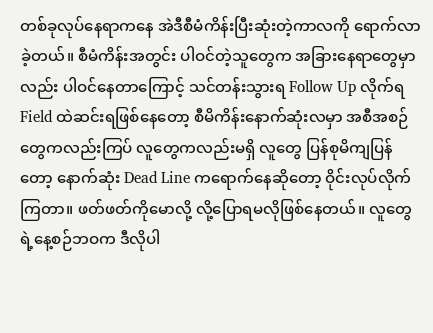တစ်ခုလုပ်နေရာကနေ အဲဒီစီမံကိန်းပြီးဆုံးတဲ့ကာလကို ရောက်လာခဲ့တယ်။ စီမံကိန်းအတွင်း ပါဝင်တဲ့သူတွေက အခြားနေရာတွေမှာလည်း ပါဝင်နေတာကြောင့် သင်တန်းသွားရ Follow Up လိုက်ရ Field ထဲဆင်းရဖြစ်နေတော့ စီမိကိန်းနောက်ဆုံးလမှာ အစီအစဉ်တွေကလည်းကြပ် လူတွေကလည်းမရှိ လူတွေ ပြန်စုမိကျပြန်တော့ နောက်ဆုံး Dead Line ကရောက်နေဆိုတော့ ဝိုင်းလုပ်လိုက်ကြတာ။ ဖတ်ဖတ်ကိုမောလို့ လို့ပြောရမလိုဖြစ်နေတယ်။ လူတွေရဲ့နေ့စဉ်ဘဝက ဒီလိုပါ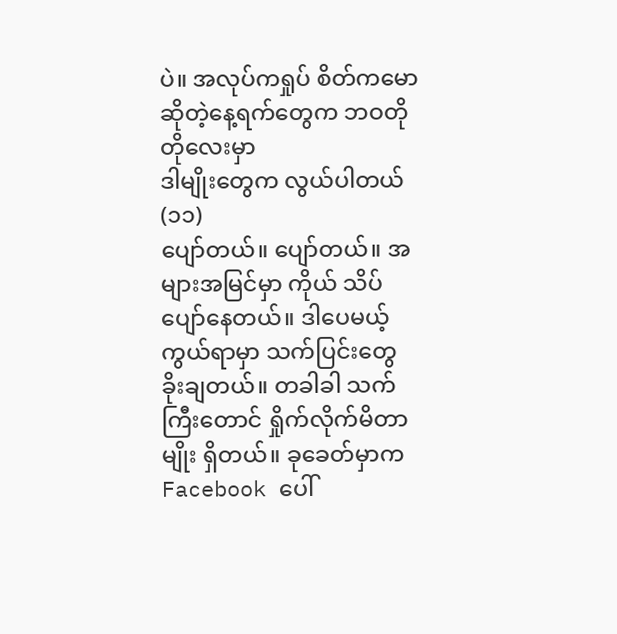ပဲ။ အလုပ်ကရှုပ် စိတ်ကမောဆိုတဲ့နေ့ရက်တွေက ဘဝတိုတိုလေးမှာ
ဒါမျိုးတွေက လွယ်ပါတယ် (၁၁)
ပျော်တယ်။ ပျော်တယ်။ အများအမြင်မှာ ကိုယ် သိပ်ပျော်နေတယ်။ ဒါပေမယ့် ကွယ်ရာမှာ သက်ပြင်းတွေ ခိုးချတယ်။ တခါခါ သက်ကြီးတောင် ရှိုက်လိုက်မိတာမျိုး ရှိတယ်။ ခုခေတ်မှာက Facebook ပေါ်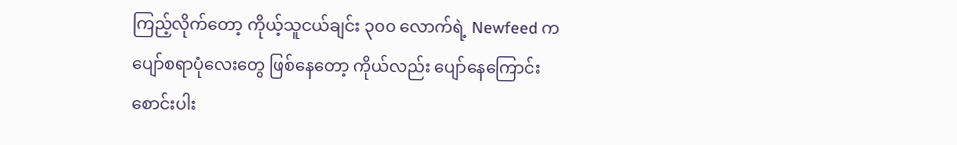ကြည့်လိုက်တော့ ကိုယ့်သူငယ်ချင်း ၃၀၀ လောက်ရဲ့ Newfeed က ပျော်စရာပုံလေးတွေ ဖြစ်နေတော့ ကိုယ်လည်း ပျော်နေကြောင်း စောင်းပါး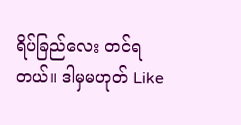ရိပ်ခြည်လေး တင်ရတယ်။ ဒါမှမဟုတ် Like